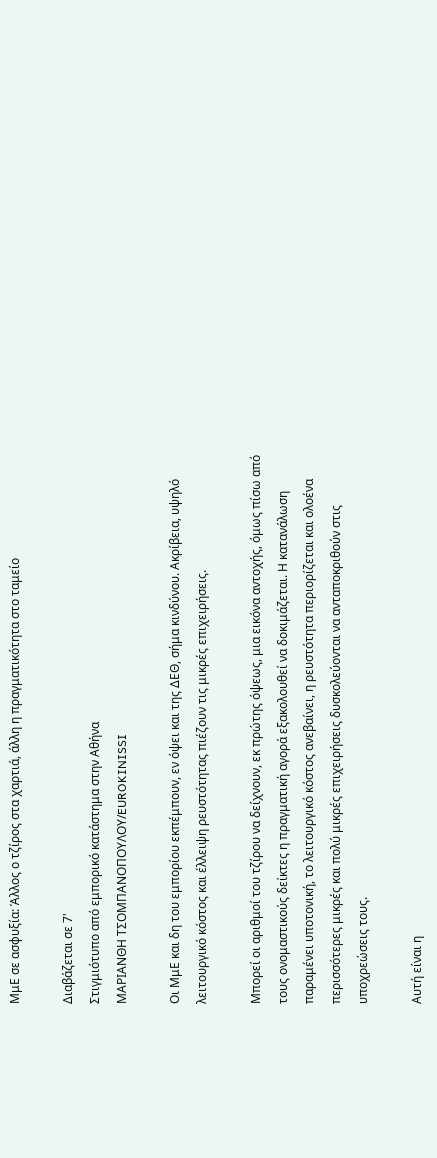ΜμΕ σε ασφυξία: Άλλος ο τζίρος στα χαρτιά, άλλη η πραγματικότητα στο ταμείο

Διαβάζεται σε 7'
Στιγμιότυπο από εμπορικό κατάστημα στην Αθήνα
ΜΑΡΙΑΝΘΗ ΤΣΟΜΠΑΝΟΠΟΥΛΟΥ/EUROKINISSI

Οι ΜμΕ και δη του εμπορίου εκπέμπουν, εν όψει και της ΔΕΘ, σήμα κινδύνου. Ακρίβεια, υψηλό λειτουργικό κόστος και έλλειψη ρευστότητας πιέζουν τις μικρές επιχειρήσεις.

Μπορεί οι αριθμοί του τζίρου να δείχνουν, εκ πρώτης όψεως, μια εικόνα αντοχής, όμως πίσω από τους ονομαστικούς δείκτες η πραγματική αγορά εξακολουθεί να δοκιμάζεται. Η κατανάλωση παραμένει υποτονική, το λειτουργικό κόστος ανεβαίνει, η ρευστότητα περιορίζεται και ολοένα περισσότερες μικρές και πολύ μικρές επιχειρήσεις δυσκολεύονται να ανταποκριθούν στις υποχρεώσεις τους.

Αυτή είναι η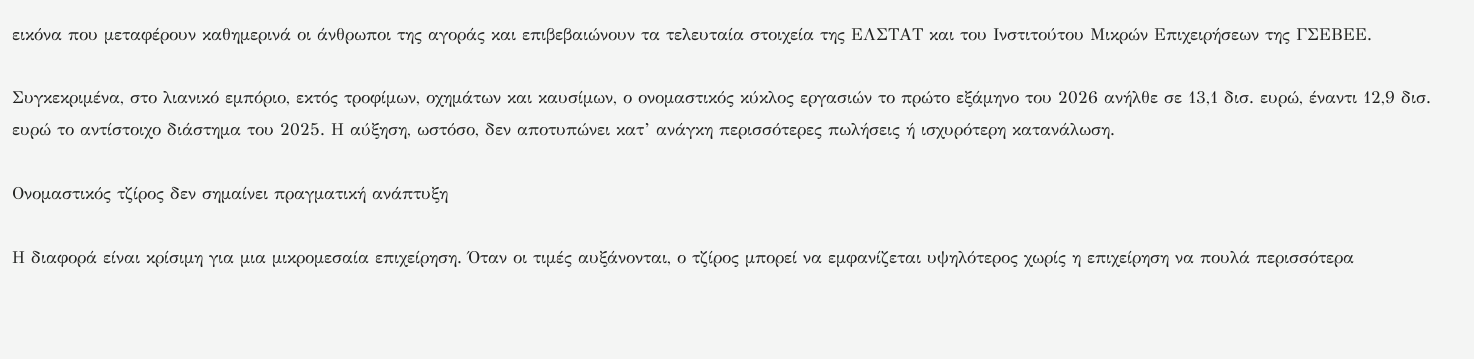εικόνα που μεταφέρουν καθημερινά οι άνθρωποι της αγοράς και επιβεβαιώνουν τα τελευταία στοιχεία της ΕΛΣΤΑΤ και του Ινστιτούτου Μικρών Επιχειρήσεων της ΓΣΕΒΕΕ.

Συγκεκριμένα, στο λιανικό εμπόριο, εκτός τροφίμων, οχημάτων και καυσίμων, ο ονομαστικός κύκλος εργασιών το πρώτο εξάμηνο του 2026 ανήλθε σε 13,1 δισ. ευρώ, έναντι 12,9 δισ. ευρώ το αντίστοιχο διάστημα του 2025. Η αύξηση, ωστόσο, δεν αποτυπώνει κατ’ ανάγκη περισσότερες πωλήσεις ή ισχυρότερη κατανάλωση.

Ονομαστικός τζίρος δεν σημαίνει πραγματική ανάπτυξη

Η διαφορά είναι κρίσιμη για μια μικρομεσαία επιχείρηση. Όταν οι τιμές αυξάνονται, ο τζίρος μπορεί να εμφανίζεται υψηλότερος χωρίς η επιχείρηση να πουλά περισσότερα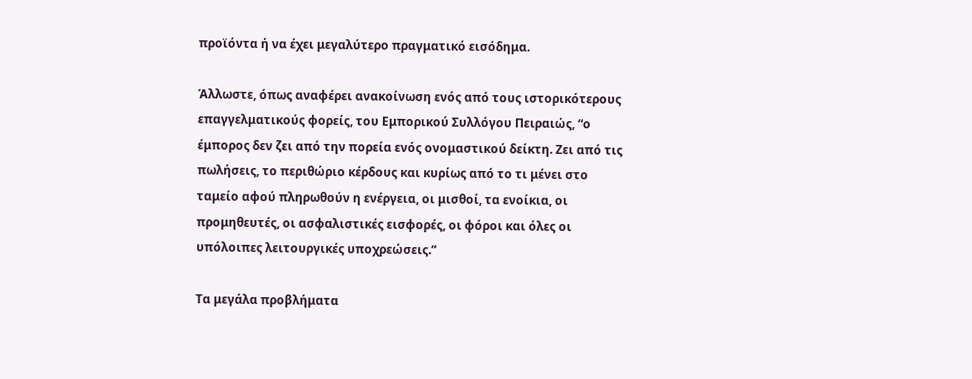προϊόντα ή να έχει μεγαλύτερο πραγματικό εισόδημα.

Άλλωστε, όπως αναφέρει ανακοίνωση ενός από τους ιστορικότερους επαγγελματικούς φορείς, του Εμπορικού Συλλόγου Πειραιώς, “ο έμπορος δεν ζει από την πορεία ενός ονομαστικού δείκτη. Ζει από τις πωλήσεις, το περιθώριο κέρδους και κυρίως από το τι μένει στο ταμείο αφού πληρωθούν η ενέργεια, οι μισθοί, τα ενοίκια, οι προμηθευτές, οι ασφαλιστικές εισφορές, οι φόροι και όλες οι υπόλοιπες λειτουργικές υποχρεώσεις.”

Τα μεγάλα προβλήματα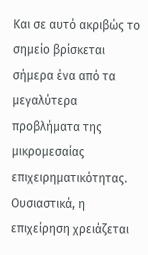Και σε αυτό ακριβώς το σημείο βρίσκεται σήμερα ένα από τα μεγαλύτερα προβλήματα της μικρομεσαίας επιχειρηματικότητας. Ουσιαστικά, η επιχείρηση χρειάζεται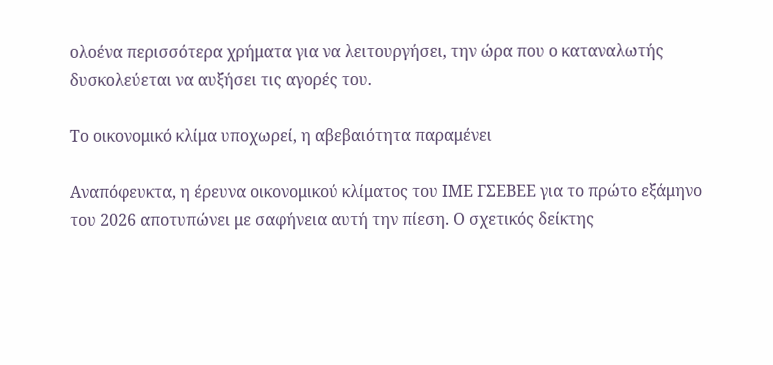ολοένα περισσότερα χρήματα για να λειτουργήσει, την ώρα που ο καταναλωτής δυσκολεύεται να αυξήσει τις αγορές του.

Το οικονομικό κλίμα υποχωρεί, η αβεβαιότητα παραμένει

Αναπόφευκτα, η έρευνα οικονομικού κλίματος του ΙΜΕ ΓΣΕΒΕΕ για το πρώτο εξάμηνο του 2026 αποτυπώνει με σαφήνεια αυτή την πίεση. Ο σχετικός δείκτης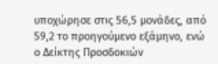υποχώρησε στις 56,5 μονάδες, από 59,2 το προηγούμενο εξάμηνο, ενώ ο Δείκτης Προσδοκιών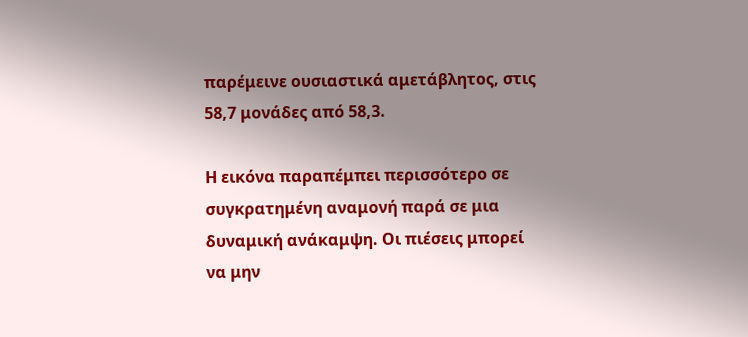παρέμεινε ουσιαστικά αμετάβλητος, στις 58,7 μονάδες από 58,3.

Η εικόνα παραπέμπει περισσότερο σε συγκρατημένη αναμονή παρά σε μια δυναμική ανάκαμψη. Οι πιέσεις μπορεί να μην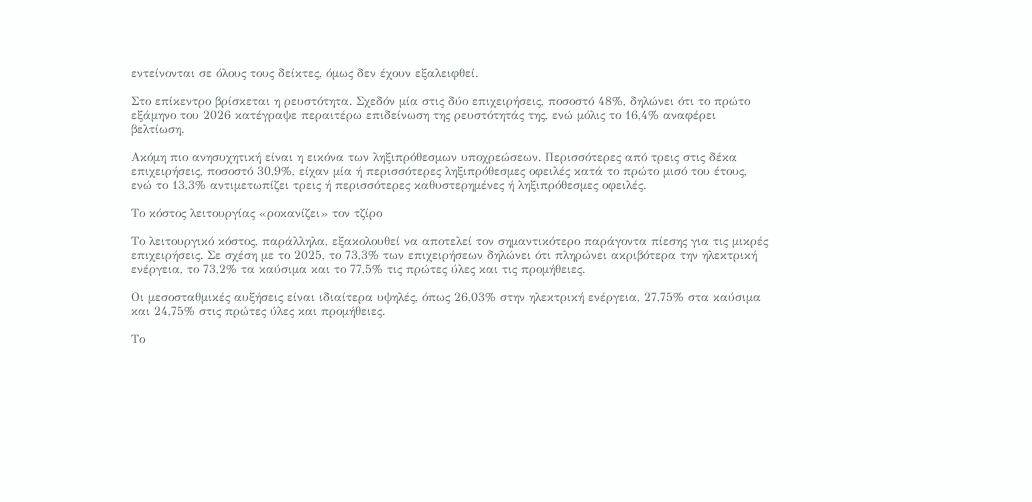εντείνονται σε όλους τους δείκτες, όμως δεν έχουν εξαλειφθεί.

Στο επίκεντρο βρίσκεται η ρευστότητα. Σχεδόν μία στις δύο επιχειρήσεις, ποσοστό 48%, δηλώνει ότι το πρώτο εξάμηνο του 2026 κατέγραψε περαιτέρω επιδείνωση της ρευστότητάς της, ενώ μόλις το 16,4% αναφέρει βελτίωση.

Ακόμη πιο ανησυχητική είναι η εικόνα των ληξιπρόθεσμων υποχρεώσεων. Περισσότερες από τρεις στις δέκα επιχειρήσεις, ποσοστό 30,9%, είχαν μία ή περισσότερες ληξιπρόθεσμες οφειλές κατά το πρώτο μισό του έτους, ενώ το 13,3% αντιμετωπίζει τρεις ή περισσότερες καθυστερημένες ή ληξιπρόθεσμες οφειλές.

Το κόστος λειτουργίας «ροκανίζει» τον τζίρο

Το λειτουργικό κόστος, παράλληλα, εξακολουθεί να αποτελεί τον σημαντικότερο παράγοντα πίεσης για τις μικρές επιχειρήσεις. Σε σχέση με το 2025, το 73,3% των επιχειρήσεων δηλώνει ότι πληρώνει ακριβότερα την ηλεκτρική ενέργεια, το 73,2% τα καύσιμα και το 77,5% τις πρώτες ύλες και τις προμήθειες.

Οι μεσοσταθμικές αυξήσεις είναι ιδιαίτερα υψηλές, όπως 26,03% στην ηλεκτρική ενέργεια, 27,75% στα καύσιμα και 24,75% στις πρώτες ύλες και προμήθειες.

Το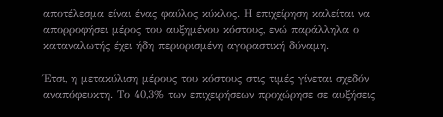αποτέλεσμα είναι ένας φαύλος κύκλος. Η επιχείρηση καλείται να απορροφήσει μέρος του αυξημένου κόστους, ενώ παράλληλα ο καταναλωτής έχει ήδη περιορισμένη αγοραστική δύναμη.

Έτσι, η μετακύλιση μέρους του κόστους στις τιμές γίνεται σχεδόν αναπόφευκτη. Το 40,3% των επιχειρήσεων προχώρησε σε αυξήσεις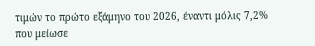τιμών το πρώτο εξάμηνο του 2026, έναντι μόλις 7,2% που μείωσε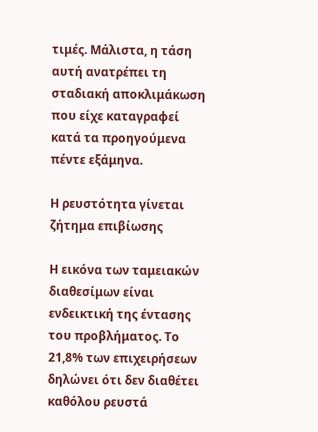τιμές. Μάλιστα, η τάση αυτή ανατρέπει τη σταδιακή αποκλιμάκωση που είχε καταγραφεί κατά τα προηγούμενα πέντε εξάμηνα.

Η ρευστότητα γίνεται ζήτημα επιβίωσης

Η εικόνα των ταμειακών διαθεσίμων είναι ενδεικτική της έντασης του προβλήματος. Το 21,8% των επιχειρήσεων δηλώνει ότι δεν διαθέτει καθόλου ρευστά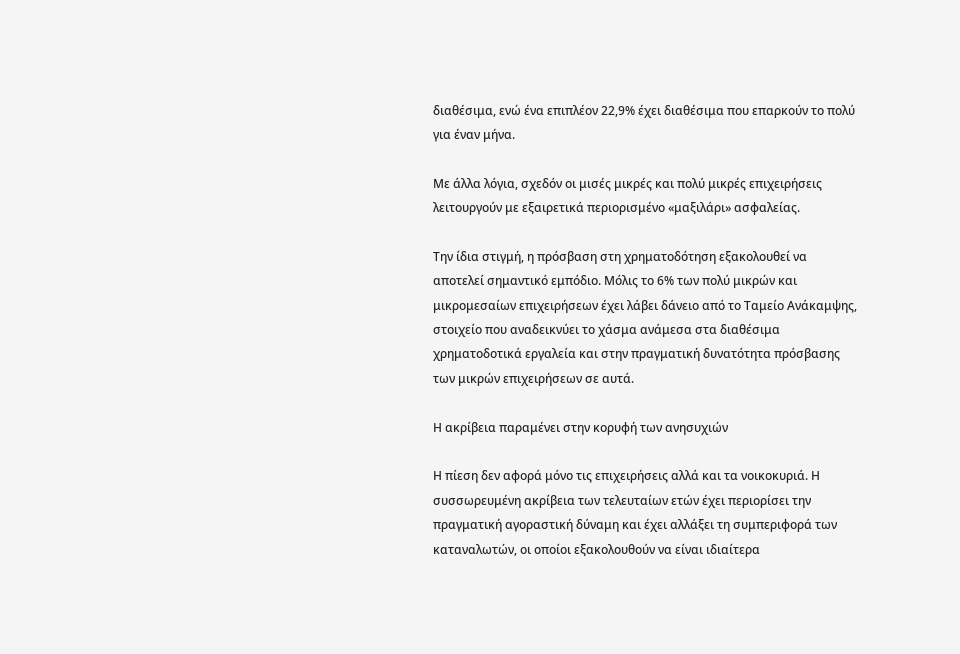διαθέσιμα, ενώ ένα επιπλέον 22,9% έχει διαθέσιμα που επαρκούν το πολύ για έναν μήνα.

Με άλλα λόγια, σχεδόν οι μισές μικρές και πολύ μικρές επιχειρήσεις λειτουργούν με εξαιρετικά περιορισμένο «μαξιλάρι» ασφαλείας.

Την ίδια στιγμή, η πρόσβαση στη χρηματοδότηση εξακολουθεί να αποτελεί σημαντικό εμπόδιο. Μόλις το 6% των πολύ μικρών και μικρομεσαίων επιχειρήσεων έχει λάβει δάνειο από το Ταμείο Ανάκαμψης, στοιχείο που αναδεικνύει το χάσμα ανάμεσα στα διαθέσιμα χρηματοδοτικά εργαλεία και στην πραγματική δυνατότητα πρόσβασης των μικρών επιχειρήσεων σε αυτά.

Η ακρίβεια παραμένει στην κορυφή των ανησυχιών

Η πίεση δεν αφορά μόνο τις επιχειρήσεις αλλά και τα νοικοκυριά. Η συσσωρευμένη ακρίβεια των τελευταίων ετών έχει περιορίσει την πραγματική αγοραστική δύναμη και έχει αλλάξει τη συμπεριφορά των καταναλωτών, οι οποίοι εξακολουθούν να είναι ιδιαίτερα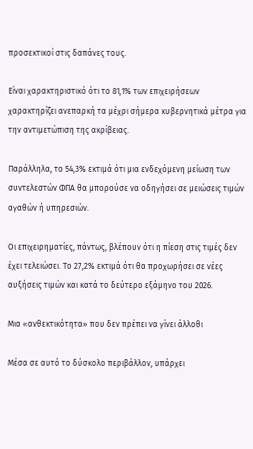προσεκτικοί στις δαπάνες τους.

Είναι χαρακτηριστικό ότι το 81,1% των επιχειρήσεων χαρακτηρίζει ανεπαρκή τα μέχρι σήμερα κυβερνητικά μέτρα για την αντιμετώπιση της ακρίβειας.

Παράλληλα, το 54,3% εκτιμά ότι μια ενδεχόμενη μείωση των συντελεστών ΦΠΑ θα μπορούσε να οδηγήσει σε μειώσεις τιμών αγαθών ή υπηρεσιών.

Οι επιχειρηματίες, πάντως, βλέπουν ότι η πίεση στις τιμές δεν έχει τελειώσει. Το 27,2% εκτιμά ότι θα προχωρήσει σε νέες αυξήσεις τιμών και κατά το δεύτερο εξάμηνο του 2026.

Μια «ανθεκτικότητα» που δεν πρέπει να γίνει άλλοθι

Μέσα σε αυτό το δύσκολο περιβάλλον, υπάρχει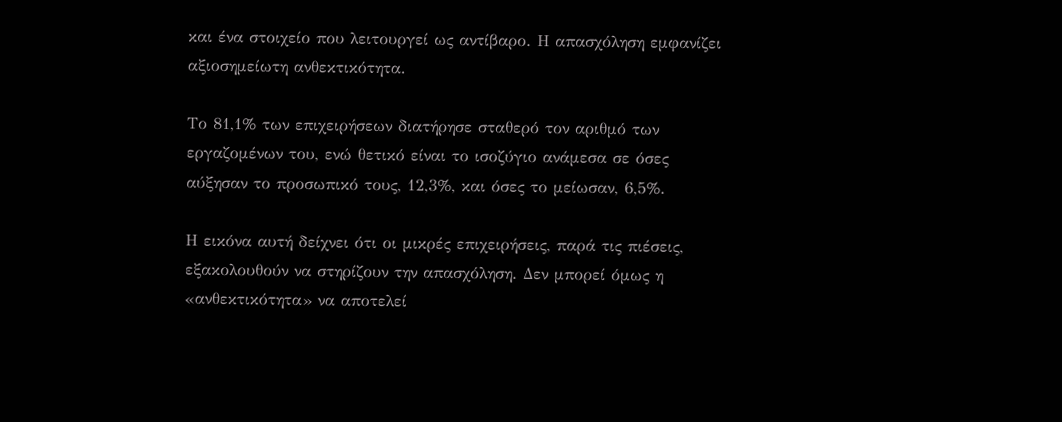και ένα στοιχείο που λειτουργεί ως αντίβαρο. Η απασχόληση εμφανίζει αξιοσημείωτη ανθεκτικότητα.

Το 81,1% των επιχειρήσεων διατήρησε σταθερό τον αριθμό των εργαζομένων του, ενώ θετικό είναι το ισοζύγιο ανάμεσα σε όσες αύξησαν το προσωπικό τους, 12,3%, και όσες το μείωσαν, 6,5%.

Η εικόνα αυτή δείχνει ότι οι μικρές επιχειρήσεις, παρά τις πιέσεις, εξακολουθούν να στηρίζουν την απασχόληση. Δεν μπορεί όμως η «ανθεκτικότητα» να αποτελεί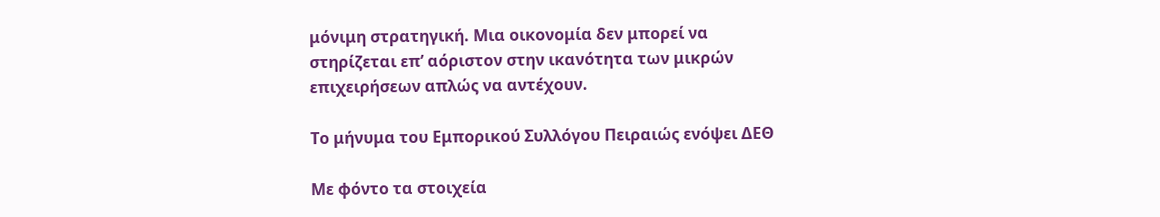μόνιμη στρατηγική. Μια οικονομία δεν μπορεί να στηρίζεται επ’ αόριστον στην ικανότητα των μικρών επιχειρήσεων απλώς να αντέχουν.

Το μήνυμα του Εμπορικού Συλλόγου Πειραιώς ενόψει ΔΕΘ

Με φόντο τα στοιχεία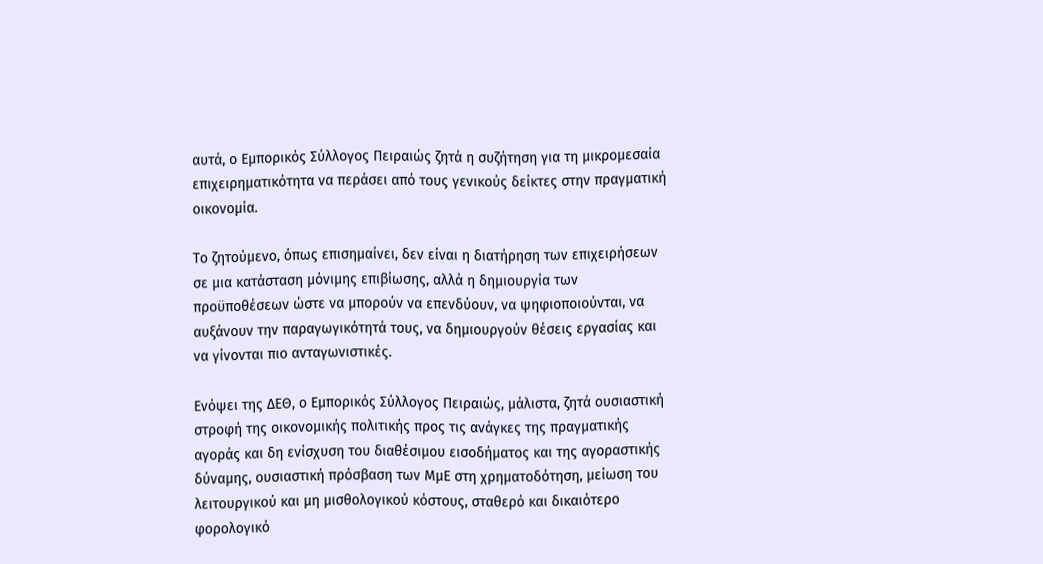αυτά, ο Εμπορικός Σύλλογος Πειραιώς ζητά η συζήτηση για τη μικρομεσαία επιχειρηματικότητα να περάσει από τους γενικούς δείκτες στην πραγματική οικονομία.

Το ζητούμενο, όπως επισημαίνει, δεν είναι η διατήρηση των επιχειρήσεων σε μια κατάσταση μόνιμης επιβίωσης, αλλά η δημιουργία των προϋποθέσεων ώστε να μπορούν να επενδύουν, να ψηφιοποιούνται, να αυξάνουν την παραγωγικότητά τους, να δημιουργούν θέσεις εργασίας και να γίνονται πιο ανταγωνιστικές.

Ενόψει της ΔΕΘ, ο Εμπορικός Σύλλογος Πειραιώς, μάλιστα, ζητά ουσιαστική στροφή της οικονομικής πολιτικής προς τις ανάγκες της πραγματικής αγοράς και δη ενίσχυση του διαθέσιμου εισοδήματος και της αγοραστικής δύναμης, ουσιαστική πρόσβαση των ΜμΕ στη χρηματοδότηση, μείωση του λειτουργικού και μη μισθολογικού κόστους, σταθερό και δικαιότερο φορολογικό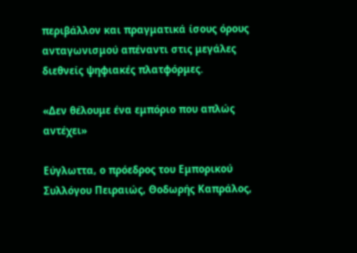περιβάλλον και πραγματικά ίσους όρους ανταγωνισμού απέναντι στις μεγάλες διεθνείς ψηφιακές πλατφόρμες.

«Δεν θέλουμε ένα εμπόριο που απλώς αντέχει»

Εύγλωττα, ο πρόεδρος του Εμπορικού Συλλόγου Πειραιώς, Θοδωρής Καπράλος,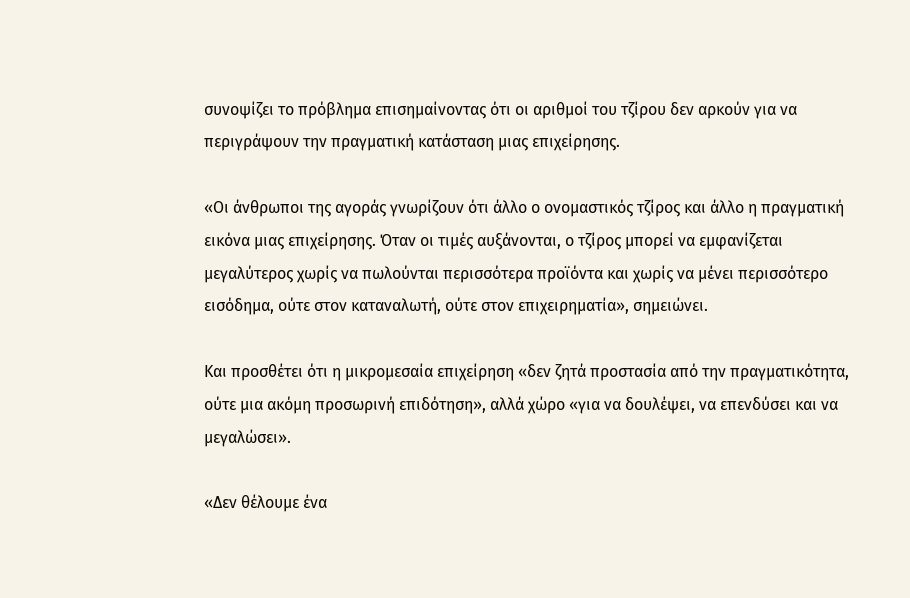συνοψίζει το πρόβλημα επισημαίνοντας ότι οι αριθμοί του τζίρου δεν αρκούν για να περιγράψουν την πραγματική κατάσταση μιας επιχείρησης.

«Οι άνθρωποι της αγοράς γνωρίζουν ότι άλλο ο ονομαστικός τζίρος και άλλο η πραγματική εικόνα μιας επιχείρησης. Όταν οι τιμές αυξάνονται, ο τζίρος μπορεί να εμφανίζεται μεγαλύτερος χωρίς να πωλούνται περισσότερα προϊόντα και χωρίς να μένει περισσότερο εισόδημα, ούτε στον καταναλωτή, ούτε στον επιχειρηματία», σημειώνει.

Και προσθέτει ότι η μικρομεσαία επιχείρηση «δεν ζητά προστασία από την πραγματικότητα, ούτε μια ακόμη προσωρινή επιδότηση», αλλά χώρο «για να δουλέψει, να επενδύσει και να μεγαλώσει».

«Δεν θέλουμε ένα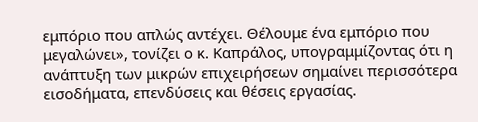εμπόριο που απλώς αντέχει. Θέλουμε ένα εμπόριο που μεγαλώνει», τονίζει ο κ. Καπράλος, υπογραμμίζοντας ότι η ανάπτυξη των μικρών επιχειρήσεων σημαίνει περισσότερα εισοδήματα, επενδύσεις και θέσεις εργασίας.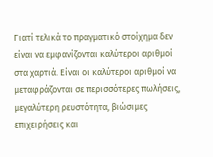Γιατί τελικά το πραγματικό στοίχημα δεν είναι να εμφανίζονται καλύτεροι αριθμοί στα χαρτιά. Είναι οι καλύτεροι αριθμοί να μεταφράζονται σε περισσότερες πωλήσεις, μεγαλύτερη ρευστότητα, βιώσιμες επιχειρήσεις και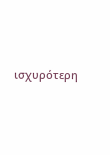ισχυρότερη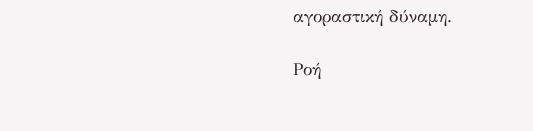αγοραστική δύναμη.

Ροή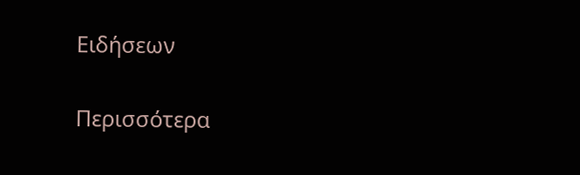Ειδήσεων

Περισσότερα